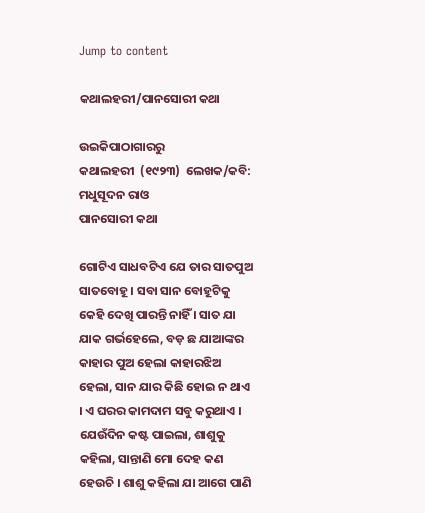Jump to content

କଥାଲହରୀ/ପାନସୋରୀ କଥା

ଉଇକିପାଠାଗାର‌ରୁ
କଥାଲହରୀ  (୧୯୨୩)  ଲେଖକ/କବି: ମଧୁସୂଦନ ରାଓ
ପାନସୋରୀ କଥା

ଗୋଟିଏ ସାଧବଟିଏ ଯେ ତାର ସାତପୁଅ ସାତବୋହୂ । ସବା ସାନ ବୋହୂଟିକୁ କେହି ଦେଖି ପାରନ୍ତି ନାହିଁ । ସାତ ଯା ଯାକ ଗର୍ଭହେଲେ, ବଡ଼ ଛ ଯାଆଙ୍କର କାହାର ପୁଅ ହେଲା କାହାରଝିଅ ହେଲା, ସାନ ଯାର କିଛି ହୋଇ ନ ଥାଏ । ଏ ଘରର କାମଦାମ ସବୁ କରୁଥାଏ । ଯେଉଁଦିନ କଷ୍ଟ ପାଇଲା, ଶାଶୁକୁ କହିଲା, ସାନ୍ତାଣି ମୋ ଦେହ କଣ ହେଉଚି । ଶାଶୁ କ‌ହିଲା ଯା ଆଗେ ପାଣି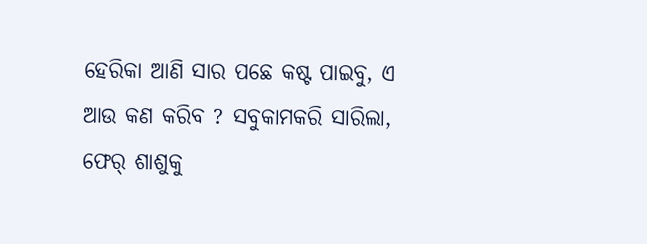ହେରିକା ଆଣି ସାର ପଛେ କଷ୍ଟ ପାଇବୁ, ଏ ଆଉ କଣ କରିବ ? ସବୁକାମକରି ସାରିଲା, ଫେର୍ ଶାଶୁକୁ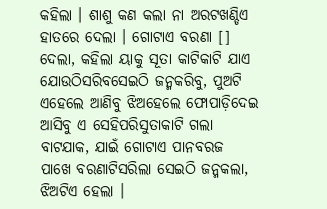କହିଲା । ଶାଶୁ କଣ କଲା ନା ଅରଟଖଣ୍ଡିଏ ହାତରେ ଦେଲା । ଗୋଟାଏ ବରଣା [] ଦେଲା, କହିଲା ୟାକୁ ସୂତା କାଟିକାଟି ଯାଏ ଯୋଉଠିସରିବସେଇଠି ଜନ୍ମକରିବୁ, ପୁଅଟି ଏହେଲେ ଆଣିବୁ ଝିଅହେଲେ ଫୋପାଡ଼ିଦେଇ ଆସିବୁ ଏ ସେହିପରିସୁତାକାଟି ଗଲା ବାଟଯାକ, ଯାଇଁ ଗୋଟାଏ ପାନବରଜ ପାଖେ ବରଣାଟିସରିଲା ସେଇଠି ଜନ୍ମକଲା, ଝିଅଟିଏ ହେଲା ।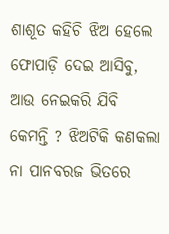ଶାଶୂତ କ‌ହିଚି ଝିଅ ହେଲେ ଫୋପାଡ଼ି ଦେଇ ଆସିବୁ, ଆଉ ନେଇକରି ଯିବି କେମନ୍ତି ? ଝିଅଟିକି କଣକଲା ନା ପାନବରଜ ଭିତରେ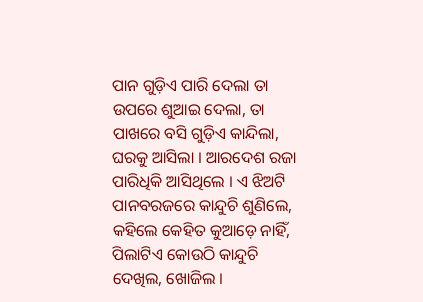ପାନ ଗୁଡ଼ିଏ ପାରି ଦେଲା ତା ଉପରେ ଶୁଆଇ ଦେଲା, ତା ପାଖରେ ବସି ଗୁଡ଼ିଏ କାନ୍ଦିଲା, ଘରକୁ ଆସିଲା । ଆରଦେଶ ରଜା ପାରିଧିକି ଆସିଥିଲେ । ଏ ଝିଅଟି ପାନବରଜରେ କାନ୍ଦୁଚି ଶୁଣିଲେ, କହିଲେ କେହିତ କୁଆଡ଼େ ନାହିଁ, ପିଲାଟିଏ କୋଉଠି କାନ୍ଦୁଚି ଦେଖିଲ, ଖୋଜିଲ ।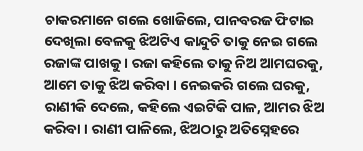ଚାକରମାନେ ଗଲେ ଖୋଜିଲେ, ପାନବରଜ ଫିଟାଇ ଦେଖିଲା ବେଳକୁ ଝିଅଟିଏ କାନ୍ଦୁଚି ତାକୁ ନେଇ ଗଲେ ରଜାଙ୍କ ପାଖକୁ । ରଜା କ‌ହିଲେ ତାକୁ ନିଅ ଆମଘରକୁ, ଆମେ ତାକୁ ଝିଅ କରିବା । ନେଇକରି ଗଲେ ଘରକୁ, ରାଣୀକି ଦେଲେ, କହିଲେ ଏଇଟିକି ପାଳ, ଆମର ଝିଅ କରିବା । ରାଣୀ ପାଳିଲେ, ଝିଅଠାରୁ ଅତିସ୍ନେହରେ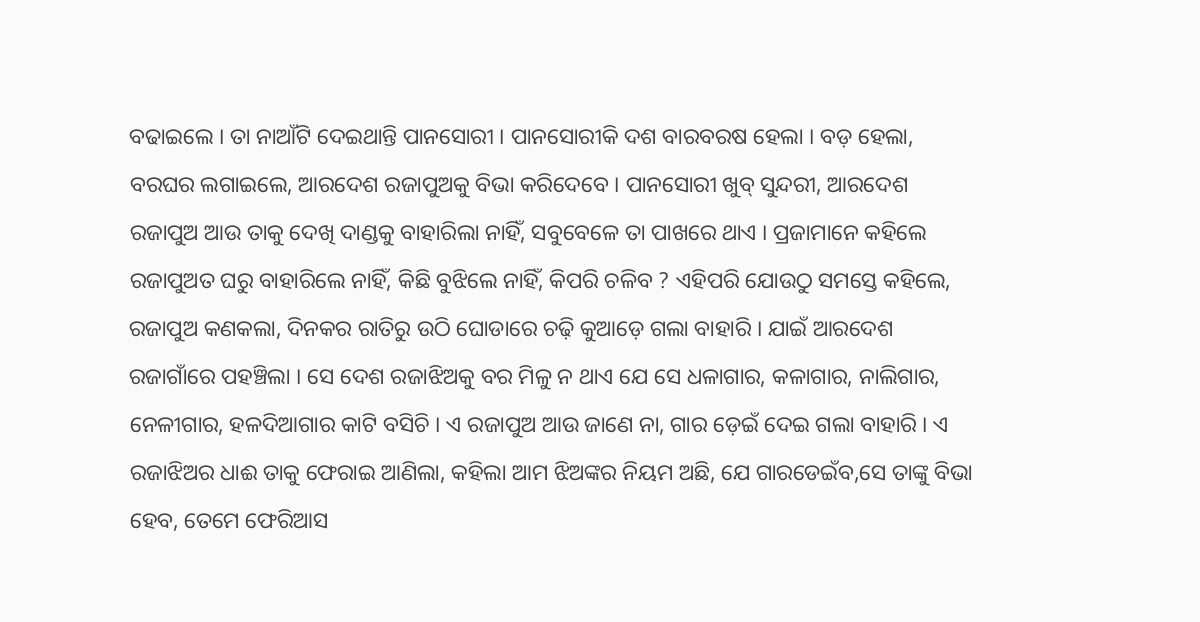ବଢାଇଲେ । ତା ନାଆଁଟି ଦେଇଥାନ୍ତି ପାନସୋରୀ । ପାନସୋରୀକି ଦଶ ବାରବରଷ ହେଲା । ବଡ଼ ହେଲା, ବରଘର ଲଗାଇଲେ, ଆରଦେଶ ରଜାପୁଅକୁ ବିଭା କରିଦେବେ । ପାନସୋରୀ ଖୁବ୍ ସୁନ୍ଦରୀ, ଆରଦେଶ ରଜାପୁଅ ଆଉ ତାକୁ ଦେଖି ଦାଣ୍ଡକୁ ବାହାରିଲା ନାହିଁ, ସବୁବେଳେ ତା ପାଖରେ ଥାଏ । ପ୍ରଜାମାନେ କହିଲେ ରଜାପୁଅତ ଘରୁ ବାହାରିଲେ ନାହିଁ, କିଛି ବୁଝିଲେ ନାହିଁ, କିପରି ଚଳିବ ? ଏହିପରି ଯୋଉଠୁ ସମସ୍ତେ କହିଲେ, ରଜାପୁଅ କଣକଲା, ଦିନକର ରାତିରୁ ଉଠି ଘୋଡାରେ ଚଢ଼ି କୁଆଡ଼େ ଗଲା ବାହାରି । ଯାଇଁ ଆରଦେଶ ରଜାଗାଁରେ ପହଞ୍ଚିଲା । ସେ ଦେଶ ରଜାଝିଅକୁ ବର ମିଳୁ ନ ଥାଏ ଯେ ସେ ଧଳାଗାର, କଳାଗାର, ନାଲିଗାର, ନେଳୀଗାର, ହଳଦିଆଗାର କାଟି ବସିଚି । ଏ ରଜାପୁଅ ଆଉ ଜାଣେ ନା, ଗାର ଡ଼େଇଁ ଦେଇ ଗଲା ବାହାରି । ଏ ରଜାଝିଅର ଧାଈ ତାକୁ ଫେରାଇ ଆଣିଲା, କହିଲା ଆମ ଝିଅଙ୍କର ନିୟମ ଅଛି, ଯେ ଗାରଡେଇଁବ,ସେ ତାଙ୍କୁ ବିଭା ହେବ, ତେମେ ଫେରିଆସ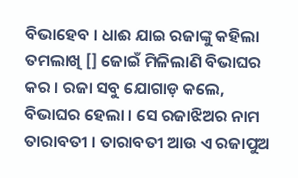ବିଭାହେବ । ଧାଈ ଯାଇ ରଜାଙ୍କୁ କହିଲା ତମଲାଖି [] ଜୋଇଁ ମିଳିଲାଣି ବିଭାଘର କର । ରଜା ସବୁ ଯୋଗାଡ଼ କଲେ, ବିଭାଘର ହେଲା । ସେ ରଜାଝିଅର ନାମ ତାରାବତୀ । ତାରାବତୀ ଆଉ ଏ ରଜାପୁଅ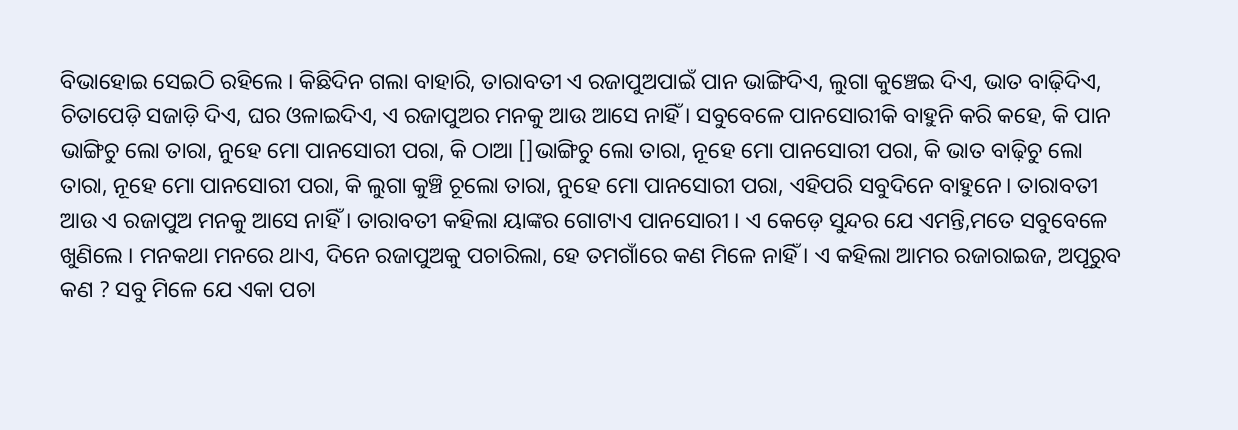ବିଭାହୋଇ ସେଇଠି ରହିଲେ । କିଛିଦିନ ଗଲା ବାହାରି, ତାରାବତୀ ଏ ରଜାପୁଅପାଇଁ ପାନ ଭାଙ୍ଗିଦିଏ, ଲୁଗା କୁଞ୍ଚେଇ ଦିଏ, ଭାତ ବାଢ଼ିଦିଏ, ଚିତାପେଡ଼ି ସଜାଡ଼ି ଦିଏ, ଘର ଓଳାଇଦିଏ, ଏ ରଜାପୁଅର ମନକୁ ଆଉ ଆସେ ନାହିଁ । ସବୁବେଳେ ପାନସୋରୀକି ବାହୁନି କରି କହେ, କି ପାନ ଭାଙ୍ଗିଚୁ ଲୋ ତାରା, ନୁହେ ମୋ ପାନସୋରୀ ପରା, କି ଠାଆ []ଭାଙ୍ଗିଚୁ ଲୋ ତାରା, ନୂହେ ମୋ ପାନସୋରୀ ପରା, କି ଭାତ ବାଢ଼ିଚୁ ଲୋ ତାରା, ନୂହେ ମୋ ପାନସୋରୀ ପରା, କି ଲୁଗା କୁଞ୍ଚି ଚୂଲୋ ତାରା, ନୁହେ ମୋ ପାନସୋରୀ ପରା, ଏହିପରି ସବୁଦିନେ ବାହୁନେ। ତାରାବତୀ ଆଉ ଏ ରଜାପୁଅ ମନକୁ ଆସେ ନାହିଁ । ତାରାବତୀ କହିଲା ୟାଙ୍କର ଗୋଟାଏ ପାନସୋରୀ । ଏ କେଡ଼େ ସୁନ୍ଦର ଯେ ଏମନ୍ତି,ମତେ ସବୁବେଳେ ଖୁଣିଲେ । ମନକଥା ମନରେ ଥାଏ, ଦିନେ ରଜାପୁଅକୁ ପଚାରିଲା, ହେ ତମଗାଁରେ କଣ ମିଳେ ନାହିଁ । ଏ କହିଲା ଆମର ରଜାରାଇଜ, ଅପୂରୁବ କଣ ? ସବୁ ମିଳେ ଯେ ଏକା ପଚା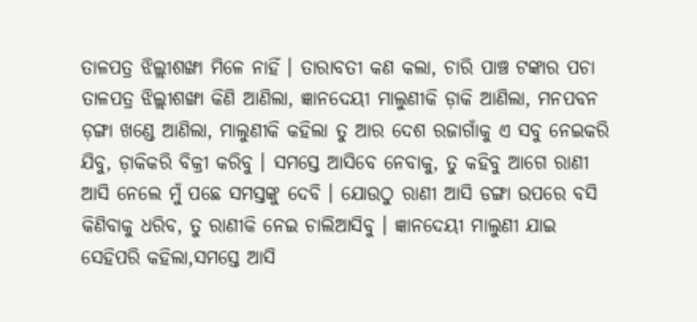ତାଳପତ୍ର ଝିଲ୍ଲୀଶଙ୍ଖା ମିଳେ ନାହିଁ । ତାରାବତୀ କଣ କଲା, ଚାରି ପାଞ୍ଚ ଟଙ୍କାର ପଚା ତାଳପତ୍ର ଝିଲ୍ଲୀଶଙ୍ଖା କିଣି ଆଣିଲା, ଜ୍ଞାନଦେୟୀ ମାଲୁଣୀକି ଡ଼ାକି ଆଣିଲା, ମନପବନ ଡ଼ଙ୍ଗା ଖଣ୍ଡେ ଆଣିଲା, ମାଲୁଣୀକି କହିଲା ତୁ ଆର ଦେଶ ରଜାଗାଁକୁ ଏ ସବୁ ନେଇକରି ଯିବୁ, ଡ଼ାକିକରି ବିକ୍ରୀ କରିବୁ । ସମସ୍ତେ ଆସିବେ ନେବାକୁ, ତୁ କହିବୁ ଆଗେ ରାଣୀ ଆସି ନେଲେ ମୁଁ ପଛେ ସମସ୍ତଙ୍କୁ ଦେବି । ଯୋଉଠୁ ରାଣୀ ଆସି ଡଙ୍ଗା ଉପରେ ବସି କିଣିବାକୁ ଧରିବ, ତୁ ରାଣୀକି ନେଇ ଚାଲିଆସିବୁ । ଜ୍ଞାନଦେୟୀ ମାଲୁଣୀ ଯାଇ ସେହିପରି କହିଲା,ସମସ୍ତେ ଆସି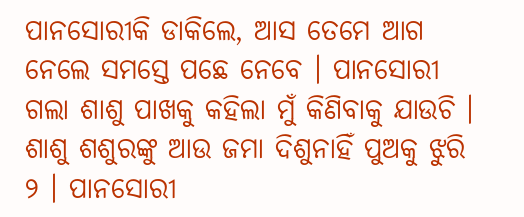ପାନସୋରୀକି ଡାକିଲେ, ଆସ ତେମେ ଆଗ ନେଲେ ସମସ୍ତେ ପଛେ ନେବେ । ପାନସୋରୀ ଗଲା ଶାଶୁ ପାଖକୁ କହିଲା ମୁଁ କିଣିବାକୁ ଯାଉଚି । ଶାଶୁ ଶଶୁରଙ୍କୁ ଆଉ ଜମା ଦିଶୁନାହିଁ ପୁଅକୁ ଝୁରି ୨ । ପାନସୋରୀ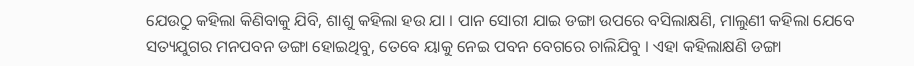ଯେଉଠୁ କ‌ହିଲା କିଣିବାକୁ ଯିବି, ଶାଶୁ କହିଲା ହଉ ଯା । ପାନ ସୋରୀ ଯାଇ ଡଙ୍ଗା ଉପରେ ବସିଲାକ୍ଷଣି, ମାଲୁଣୀ କହିଲା ଯେବେ ସତ୍ୟଯୁଗର ମନପବନ ଡଙ୍ଗା ହୋଇଥିବୁ, ତେବେ ୟାକୁ ନେଇ ପବନ ବେଗରେ ଚାଲିଯିବୁ । ଏହା କହିଲାକ୍ଷଣି ଡଙ୍ଗା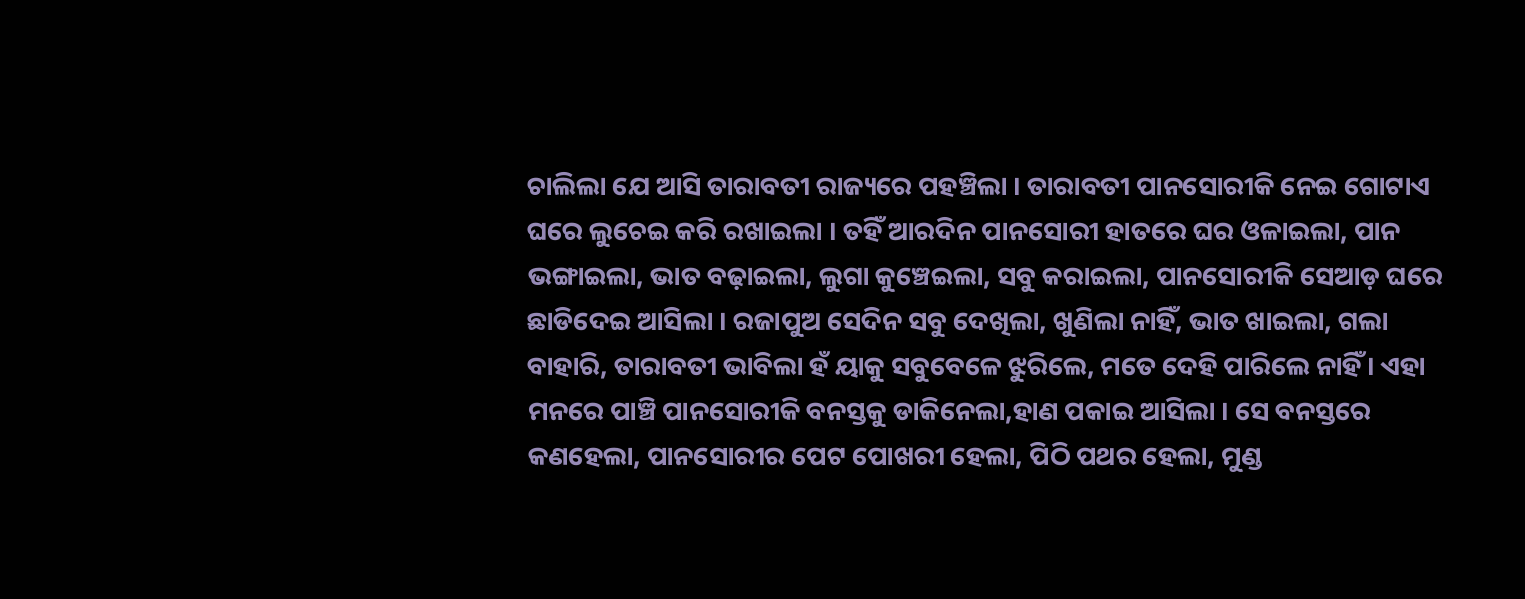ଚାଲିଲା ଯେ ଆସି ତାରାବତୀ ରାଜ୍ୟରେ ପହଞ୍ଚିଲା । ତାରାବତୀ ପାନସୋରୀକି ନେଇ ଗୋଟାଏ ଘରେ ଲୁଚେଇ କରି ରଖାଇଲା । ତହିଁ ଆରଦିନ ପାନସୋରୀ ହାତରେ ଘର ଓଳାଇଲା, ପାନ ଭଙ୍ଗାଇଲା, ଭାତ ବଢ଼ାଇଲା, ଲୁଗା କୁଞ୍ଚେଇଲା, ସବୁ କରାଇଲା, ପାନସୋରୀକି ସେଆଡ଼ ଘରେ ଛାଡିଦେଇ ଆସିଲା । ରଜାପୁଅ ସେଦିନ ସବୁ ଦେଖିଲା, ଖୁଣିଲା ନାହିଁ, ଭାତ ଖାଇଲା, ଗଲା ବାହାରି, ତାରାବତୀ ଭାବିଲା ହଁ ୟାକୁ ସବୁବେଳେ ଝୁରିଲେ, ମତେ ଦେହି ପାରିଲେ ନାହିଁ । ଏହା ମନରେ ପାଞ୍ଚି ପାନସୋରୀକି ବନସ୍ତକୁ ଡାକିନେଲା,ହାଣ ପକାଇ ଆସିଲା । ସେ ବନସ୍ତରେ କଣହେଲା, ପାନସୋରୀର ପେଟ ପୋଖରୀ ହେଲା, ପିଠି ପଥର ହେଲା, ମୁଣ୍ଡ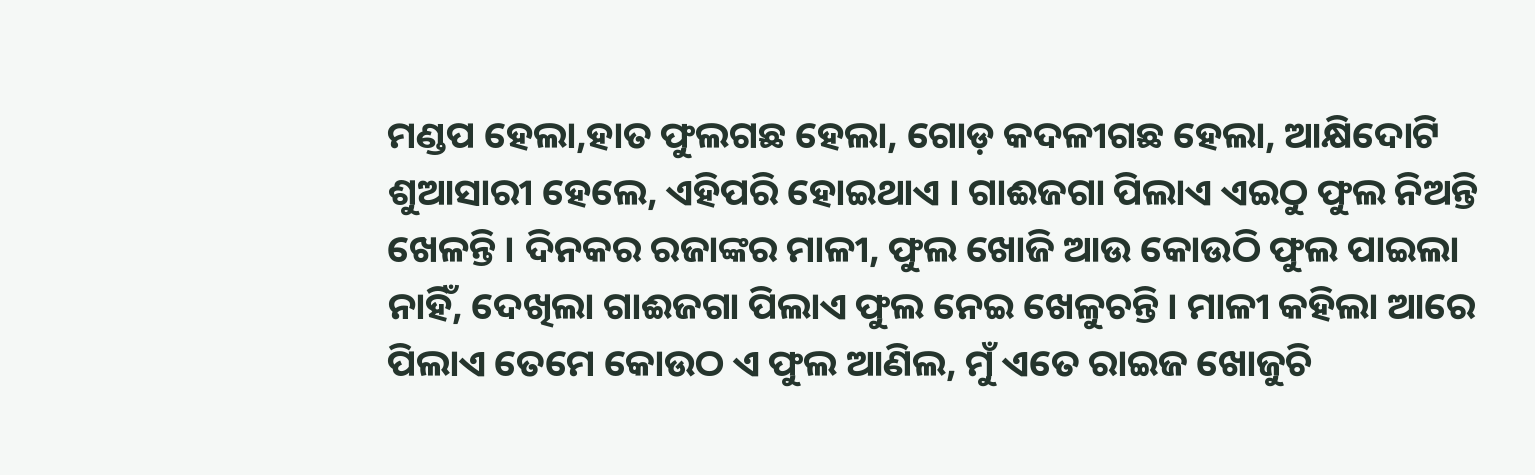ମଣ୍ଡପ ହେଲା,ହାତ ଫୁଲଗଛ ହେଲା, ଗୋଡ଼ କଦଳୀଗଛ ହେଲା, ଆକ୍ଷିଦୋଟି ଶୁଆସାରୀ ହେଲେ, ଏହିପରି ହୋଇଥାଏ । ଗାଈଜଗା ପିଲାଏ ଏଇଠୁ ଫୁଲ ନିଅନ୍ତି ଖେଳନ୍ତି । ଦିନକର ରଜାଙ୍କର ମାଳୀ, ଫୁଲ ଖୋଜି ଆଉ କୋଉଠି ଫୁଲ ପାଇଲା ନାହିଁ, ଦେଖିଲା ଗାଈଜଗା ପିଲାଏ ଫୁଲ ନେଇ ଖେଳୁଚନ୍ତି । ମାଳୀ କହିଲା ଆରେ ପିଲାଏ ତେମେ କୋଉଠ ଏ ଫୁଲ ଆଣିଲ, ମୁଁ ଏତେ ରାଇଜ ଖୋଜୁଚି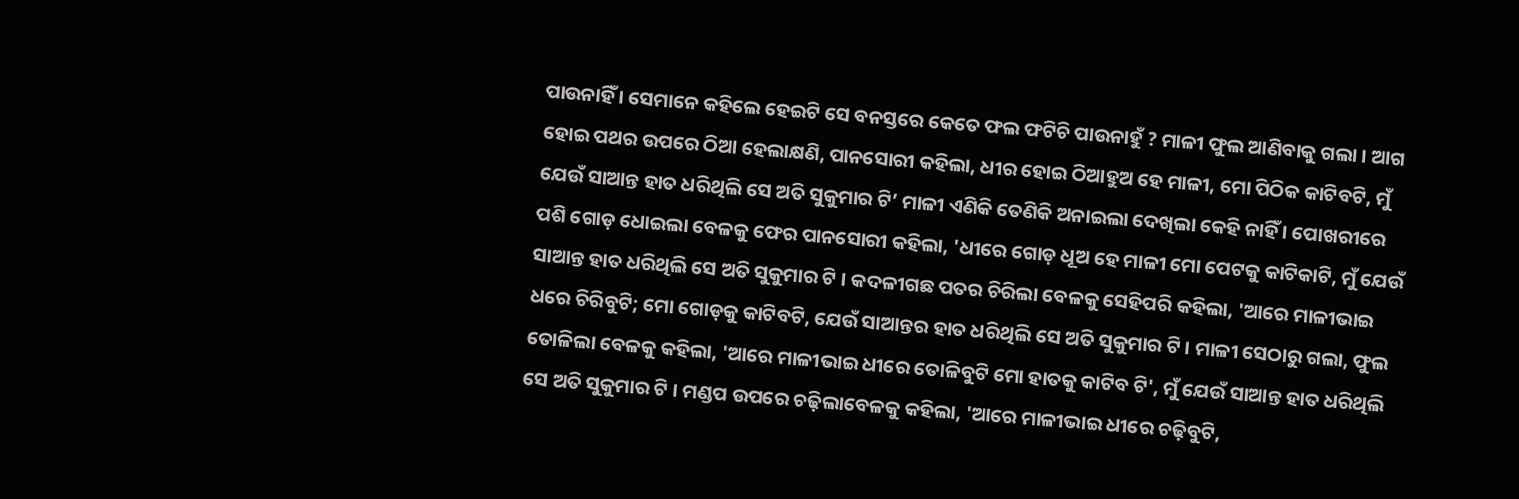ପାଉନାହିଁ । ସେମାନେ କହିଲେ ହେଇଟି ସେ ବନସ୍ତରେ କେତେ ଫଲ ଫଟିଚି ପାଉନାହୁଁ ? ମାଳୀ ଫୁଲ ଆଣିବାକୁ ଗଲା । ଆଗ ହୋଇ ପଥର ଉପରେ ଠିଆ ହେଲାକ୍ଷଣି, ପାନସୋରୀ କ‌ହିଲା, ଧୀର ହୋଇ ଠିଆହୁଅ ହେ ମାଳୀ, ମୋ ପିଠିକ କାଟିବଟି, ମୁଁ ଯେଉଁ ସାଆନ୍ତ ହାତ ଧରିଥିଲି ସେ ଅତି ସୁକୁମାର ଟି’ ମାଳୀ ଏଣିକି ତେଣିକି ଅନାଇଲା ଦେଖିଲା କେହି ନାହିଁ । ପୋଖରୀରେ ପଶି ଗୋଡ଼ ଧୋଇଲା ବେଳକୁ ଫେର ପାନସୋରୀ କହିଲା, 'ଧୀରେ ଗୋଡ଼ ଧୂଅ ହେ ମାଳୀ ମୋ ପେଟକୁ କାଟିକାଟି, ମୁଁ ଯେଉଁ ସାଆନ୍ତ ହାତ ଧରିଥିଲି ସେ ଅତି ସୁକୁମାର ଟି । କଦଳୀଗଛ ପତର ଚିରିଲା ବେଳକୁ ସେହିପରି କହିଲା, 'ଆରେ ମାଳୀଭାଇ ଧରେ ଚିରିବୁଟି; ମୋ ଗୋଡ଼କୁ କାଟିବଟି, ଯେଉଁ ସାଆନ୍ତର ହାତ ଧରିଥିଲି ସେ ଅତି ସୁକୁମାର ଟି । ମାଳୀ ସେଠାରୁ ଗଲା, ଫୁଲ ତୋଳିଲା ବେଳକୁ କ‌ହିଲା, 'ଆରେ ମାଳୀଭା‌ଇ ଧୀରେ ତୋଳିବୁଟି ମୋ ହାତକୁ କାଟିବ ଟି', ମୁଁ ଯେଉଁ ସାଆନ୍ତ ହାତ ଧରିଥିଲି ସେ ଅତି ସୁକୁମାର ଟି । ମଣ୍ଡପ ଉପରେ ଚଢ଼ିଲାବେଳକୁ କ‌ହିଲା, 'ଆରେ ମାଳୀଭାଇ ଧୀରେ ଚଢ଼ିବୁଟି,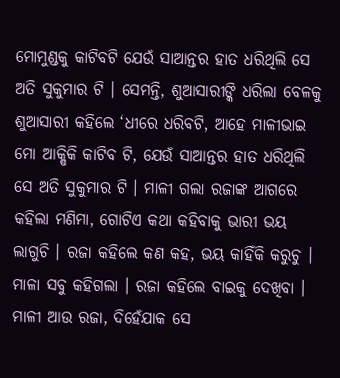ମୋମୁଣ୍ଡକୁ କାଟିବଟି ଯେଉଁ ସାଆନ୍ତର ହାତ ଧରିଥିଲି ସେ ଅତି ସୁକୁମାର ଟି । ସେମନ୍ତି, ଶୁଆସାରୀଙ୍କି ଧରିଲା ବେଳକୁ ଶୁଆସାରୀ କ‌ହିଲେ ‘ଧୀରେ ଧରିବଟି, ଆହେ ମାଳୀଭାଇ ମୋ ଆକ୍ଷିକି କାଟିବ ଟି, ଯେଉଁ ସାଆନ୍ତର ହାତ ଧରିଥିଲି ସେ ଅତି ସୁକୁମାର ଟି । ମାଳୀ ଗଲା ରଜାଙ୍କ ଆଗରେ କହିଲା ମଣିମା, ଗୋଟିଏ କଥା କହିବାକୁ ଭାରୀ ଭୟ ଲାଗୁଚି । ରଜା କ‌ହିଲେ କଣ କ‌ହ, ଭୟ କାହିଁକି କରୁଚୁ । ମାଳା ସବୁ କହିଗଲା । ରଜା କହିଲେ ବାଇକୁ ଦେଖିବା । ମାଳୀ ଆଉ ରଜା, ଦିହେଁଯାକ ସେ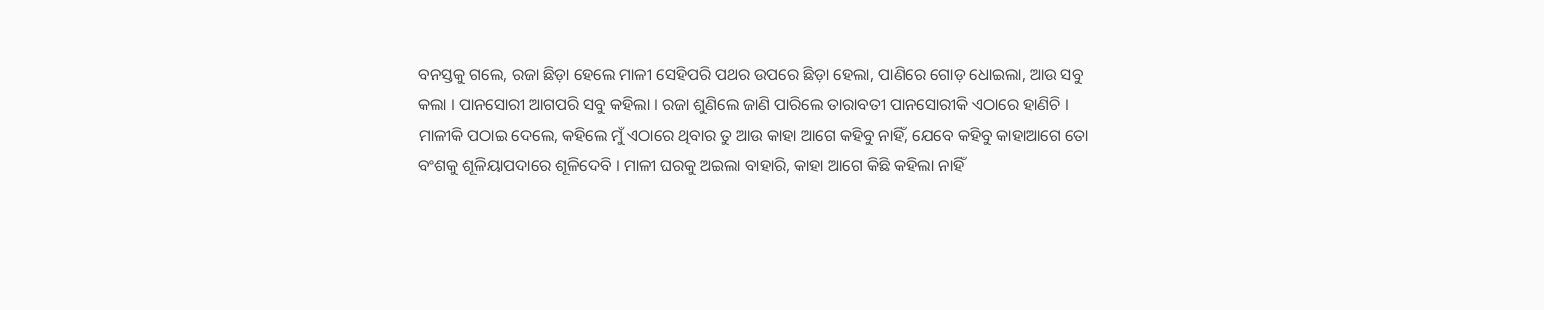ବନସ୍ତକୁ ଗଲେ, ରଜା ଛିଡ଼ା ହେଲେ ମାଳୀ ସେହିପରି ପଥର ଉପରେ ଛିଡ଼ା ହେଲା, ପାଣିରେ ଗୋଡ଼ ଧୋଇଲା, ଆଉ ସବୁ କଲା । ପାନସୋରୀ ଆଗପରି ସବୁ କହିଲା । ରଜା ଶୁଣିଲେ ଜାଣି ପାରିଲେ ତାରାବତୀ ପାନସୋରୀକି ଏଠାରେ ହାଣିଚି । ମାଳୀକି ପଠାଇ ଦେଲେ, କହିଲେ ମୁଁ ଏଠାରେ ଥିବାର ତୁ ଆଉ କାହା ଆଗେ କ‌ହିବୁ ନାହିଁ, ଯେବେ କ‌ହିବୁ କାହାଆଗେ ତୋ ବଂଶକୁ ଶୂଳିୟାପଦାରେ ଶୂଳିଦେବି । ମାଳୀ ଘରକୁ ଅଇଲା ବାହାରି, କାହା ଆଗେ କିଛି କହିଲା ନାହିଁ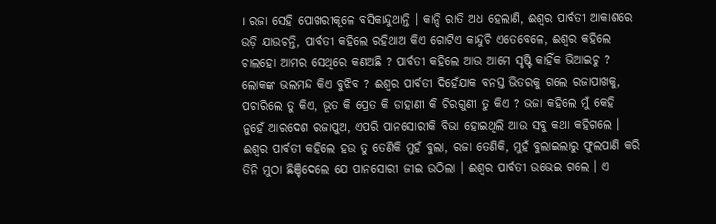। ରଜା ସେହି ପୋଖରୀକୂଳେ ବସିକାନ୍ଦୁଥାନ୍ତି । କାନ୍ଦି ରାତି ଅଧ ହେଲାଣି, ଈଶ୍ୱର ପାର୍ବତୀ ଆକାଶରେ ଉଡ଼ି ଯାଉଚନ୍ତି, ପାର୍ବତୀ କ‌ହିଲେ ରହିଥାଅ କିଏ ଗୋଟିଏ କାନ୍ଦୁଚି ଏତେବେଳେ, ଈଶ୍ୱର କହିଲେ ଚାଲହୋ ଆମର ସେଥିରେ କଣଅଛି ? ପାର୍ବତୀ କହିଲେ ଆଉ ଆମେ ସୃଷ୍ଟି କାହିଁକ ଭିଆଇଚୁ ? ଲୋକଙ୍କ ଭଲମନ୍ଦ କିଏ ବୁଝିବ ? ଈଶ୍ୱର ପାର୍ବତୀ ଦିହେଁଯାକ ବନସ୍ତ ଭିତରକୁ ଗଲେ ରଜାପାଖକୁ, ପଚାରିଲେ ତୁ କିଏ, ଭୂତ କି ପ୍ରେତ କି ଡାହାଣୀ କି ଚିରଗୁଣୀ ତୁ କିଏ ? ଭଜା କ‌ହିଲେ ମୁଁ କେହି ନୁହେଁ ଆରଦେଶ ରଜାପୁଅ, ଏପରି ପାନସୋରୀକି ବିଭା ହୋଇଥିଲି ଆଉ ସବୁ କଥା କ‌ହିଗଲେ । ଈଶ୍ୱର ପାର୍ବତୀ କ‌ହିଲେ ହଉ ତୁ ତେଣିକି ମୁହଁ ବୁଲା, ରଜା ତେଣିକି, ମୁହଁ ବୁଲାଇଲାରୁ ଫୁଲପାଣି କରି ତିନି ମୁଠା ଛିଞ୍ଚିଦେଲେ ଯେ ପାନସୋରୀ ଜୀଇ ଉଠିଲା । ଈଶ୍ୱର ପାର୍ବତୀ ଉଭେଇ ଗଲେ । ଏ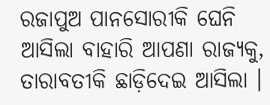ରଜାପୁଅ ପାନସୋରୀକି ଘେନି ଆସିଲା ବାହାରି ଆପଣା ରାଜ୍ୟକୁ, ତାରାବତୀକି ଛାଡ଼ିଦେଇ ଆସିଲା ।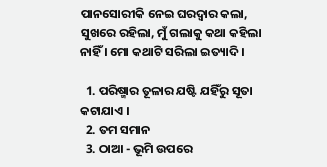ପାନସୋରୀକି ନେଇ ଘରଦ୍ୱାର କଲା, ସୁଖରେ ରହିଲା, ମୁଁ ଗଲାକୁ କଥା କ‌ହିଲା ନାହିଁ । ମୋ କଥାଟି ସରିଲା ଇତ୍ୟାଦି ।

  1. ପରିଷ୍ମାର ତୂଳାର ଯଷ୍ଟି ଯ‌ହିଁରୁ ସୂତା କଟାଯାଏ ।
  2. ତମ ସମାନ
  3. ଠାଆ - ଭୂମି ଉପରେ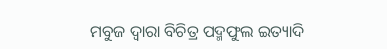ମ‌ବୁଜ ଦ୍ୱାରା ବିଚିତ୍ର ପଦ୍ମଫୁଲ ଇତ୍ୟାଦି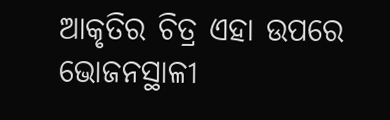ଆକୃତିର ଚିତ୍ର ଏହା ଉପରେ ଭୋଜନସ୍ଥାଳୀ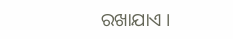ରଖାଯାଏ ।